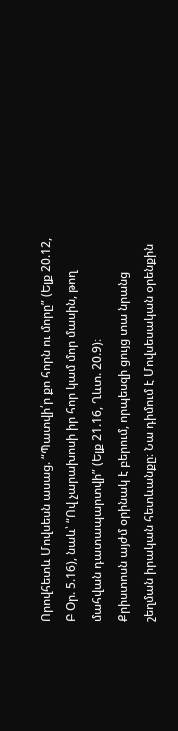Որովհետև Մովսեսն ասաց. “Պատվի՛ր քո հորն ու մորը” (Ելք 20.12, Բ Օր. 5.16), նաև՝ “Ով չարախոսի իր հոր կամ մոր մասին, թող մահվան դատապարտվի” (Ելք 21.16, Ղևտ. 20.9)։
Քրիստոսն այժմ օրինակ է բերում, որպեսզի ցույց տա նրանց շեղման իրական հետևանքը։ Նա դիմում է Մովսեսական օրենքին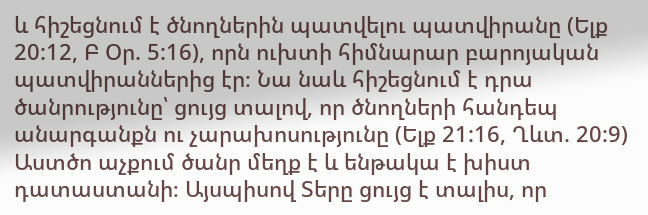և հիշեցնում է ծնողներին պատվելու պատվիրանը (Ելք 20:12, Բ Օր. 5:16), որն ուխտի հիմնարար բարոյական պատվիրաններից էր։ Նա նաև հիշեցնում է դրա ծանրությունը՝ ցույց տալով, որ ծնողների հանդեպ անարգանքն ու չարախոսությունը (Ելք 21:16, Ղևտ. 20:9) Աստծո աչքում ծանր մեղք է և ենթակա է խիստ դատաստանի։ Այսպիսով Տերը ցույց է տալիս, որ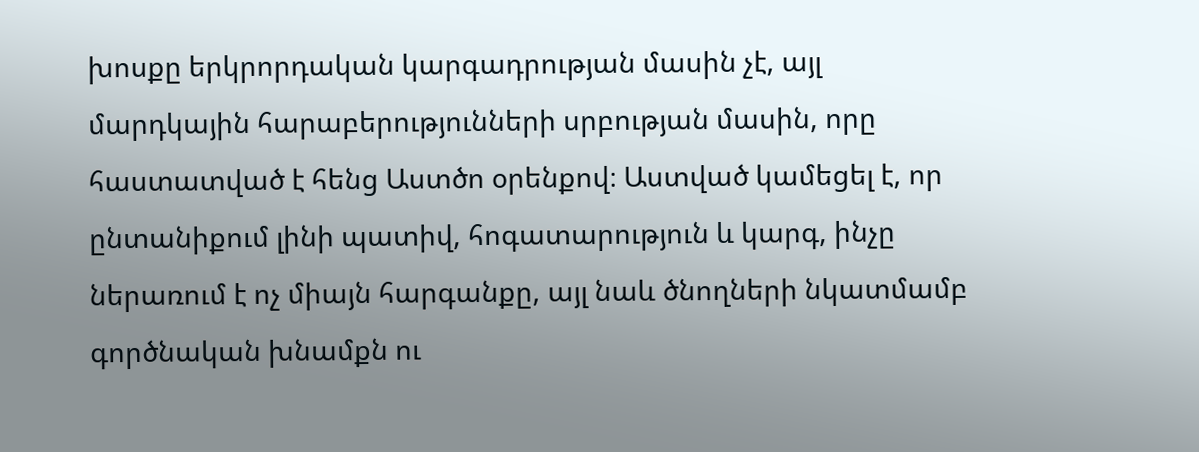խոսքը երկրորդական կարգադրության մասին չէ, այլ մարդկային հարաբերությունների սրբության մասին, որը հաստատված է հենց Աստծո օրենքով։ Աստված կամեցել է, որ ընտանիքում լինի պատիվ, հոգատարություն և կարգ, ինչը ներառում է ոչ միայն հարգանքը, այլ նաև ծնողների նկատմամբ գործնական խնամքն ու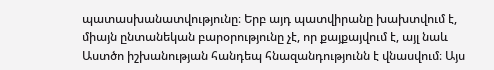պատասխանատվությունը։ Երբ այդ պատվիրանը խախտվում է, միայն ընտանեկան բարօրությունը չէ, որ քայքայվում է, այլ նաև Աստծո իշխանության հանդեպ հնազանդությունն է վնասվում։ Այս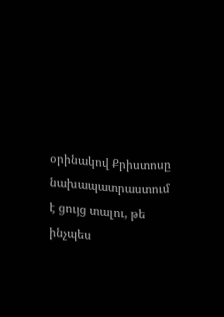օրինակով Քրիստոսը նախապատրաստում է ցույց տալու, թե ինչպես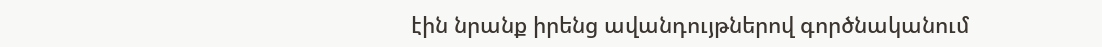էին նրանք իրենց ավանդույթներով գործնականում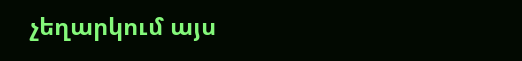չեղարկում այս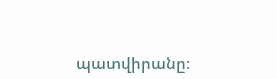պատվիրանը։